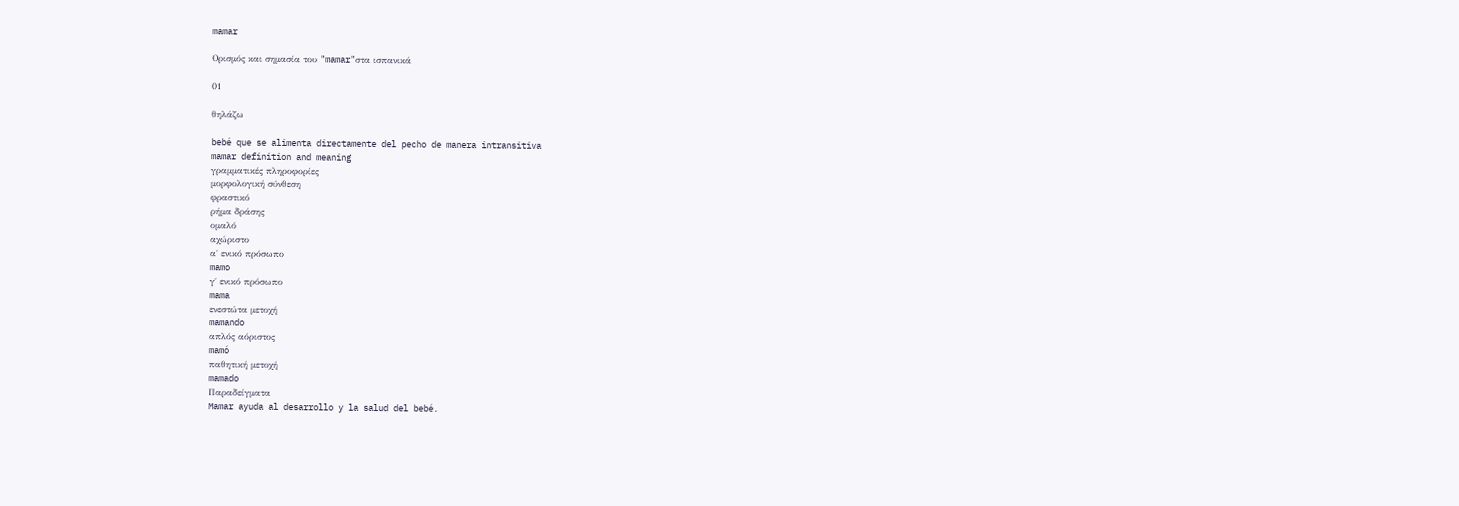mamar

Ορισμός και σημασία του "mamar"στα ισπανικά

01

θηλάζω

bebé que se alimenta directamente del pecho de manera intransitiva
mamar definition and meaning
γραμματικές πληροφορίες
μορφολογική σύνθεση
φραστικό
ρήμα δράσης
ομαλό
αχώριστο
α΄ ενικό πρόσωπο
mamo
γ΄ ενικό πρόσωπο
mama
ενεστώτα μετοχή
mamando
απλός αόριστος
mamó
παθητική μετοχή
mamado
Παραδείγματα
Mamar ayuda al desarrollo y la salud del bebé.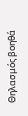Θηλασμός βοηθά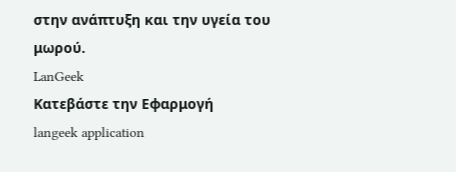στην ανάπτυξη και την υγεία του μωρού.
LanGeek
Κατεβάστε την Εφαρμογή
langeek application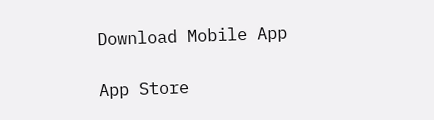Download Mobile App

App Store